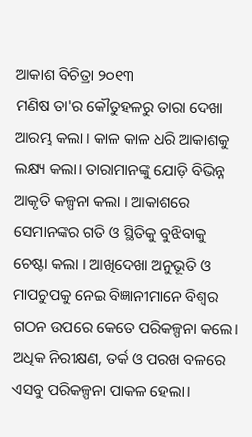ଆକାଶ ବିଚିତ୍ରା ୨୦୧୩
ମଣିଷ ତା'ର କୌତୁହଳରୁ ତାରା ଦେଖା ଆରମ୍ଭ କଲା । କାଳ କାଳ ଧରି ଆକାଶକୁ ଲକ୍ଷ୍ୟ କଲା। ତାରାମାନଙ୍କୁ ଯୋଡ଼ି ବିଭିନ୍ନ ଆକୃତି କଳ୍ପନା କଲା । ଆକାଶରେ ସେମାନଙ୍କର ଗତି ଓ ସ୍ଥିତିକୁ ବୁଝିବାକୁ ଚେଷ୍ଟା କଲା । ଆଖିଦେଖା ଅନୁଭୂତି ଓ ମାପଚୁପକୁ ନେଇ ବିଜ୍ଞାନୀମାନେ ବିଶ୍ୱର ଗଠନ ଉପରେ କେତେ ପରିକଳ୍ପନା କଲେ। ଅଧିକ ନିରୀକ୍ଷଣ, ତର୍କ ଓ ପରଖ ବଳରେ ଏସବୁ ପରିକଳ୍ପନା ପାକଳ ହେଲା।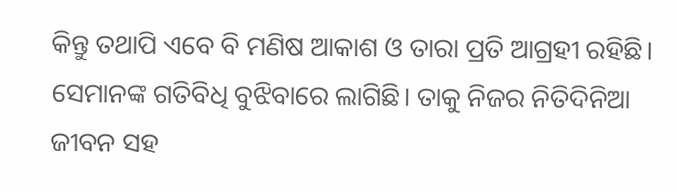କିନ୍ତୁ ତଥାପି ଏବେ ବି ମଣିଷ ଆକାଶ ଓ ତାରା ପ୍ରତି ଆଗ୍ରହୀ ରହିଛି। ସେମାନଙ୍କ ଗତିବିଧି ବୁଝିବାରେ ଲାଗିଛି। ତାକୁ ନିଜର ନିତିଦିନିଆ ଜୀବନ ସହ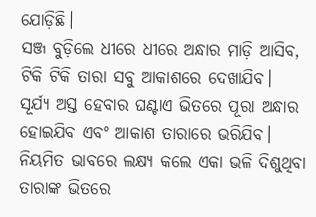ଯୋଡ଼ିଛି।
ସଞ୍ଜ ବୁଡ଼ିଲେ ଧୀରେ ଧୀରେ ଅନ୍ଧାର ମାଡ଼ି ଆସିବ, ଟିକି ଟିକି ତାରା ସବୁ ଆକାଶରେ ଦେଖାଯିବ। ସୂର୍ଯ୍ୟ ଅସ୍ତ ହେବାର ଘଣ୍ଟାଏ ଭିତରେ ପୂରା ଅନ୍ଧାର ହୋଇଯିବ ଏବଂ ଆକାଶ ତାରାରେ ଭରିଯିବ। ନିୟମିତ ଭାବରେ ଲକ୍ଷ୍ୟ କଲେ ଏକା ଭଳି ଦିଶୁଥିବା ତାରାଙ୍କ ଭିତରେ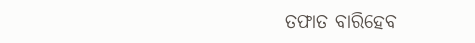ତଫାତ ବାରିହେବ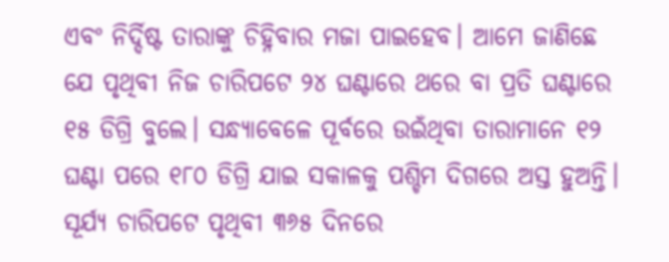ଏବଂ ନିର୍ଦ୍ଦିଷ୍ଟ ତାରାଙ୍କୁ ଚିହ୍ନିବାର ମଜା ପାଇହେବ। ଆମେ ଜାଣିଛେ ଯେ ପୃଥିବୀ ନିଜ ଚାରିପଟେ ୨୪ ଘଣ୍ଟାରେ ଥରେ ବା ପ୍ରତି ଘଣ୍ଟାରେ ୧୫ ଡିଗ୍ରି ବୁଲେ। ସନ୍ଧ୍ୟାବେଳେ ପୂର୍ବରେ ଉଇଁଥିବା ତାରାମାନେ ୧୨ ଘଣ୍ଟା ପରେ ୧୮୦ ଡିଗ୍ରି ଯାଇ ସକାଳକୁ ପଶ୍ଚିମ ଦିଗରେ ଅସ୍ତ ହୁଅନ୍ତି। ସୂର୍ଯ୍ୟ ଚାରିପଟେ ପୃଥିବୀ ୩୬୫ ଦିନରେ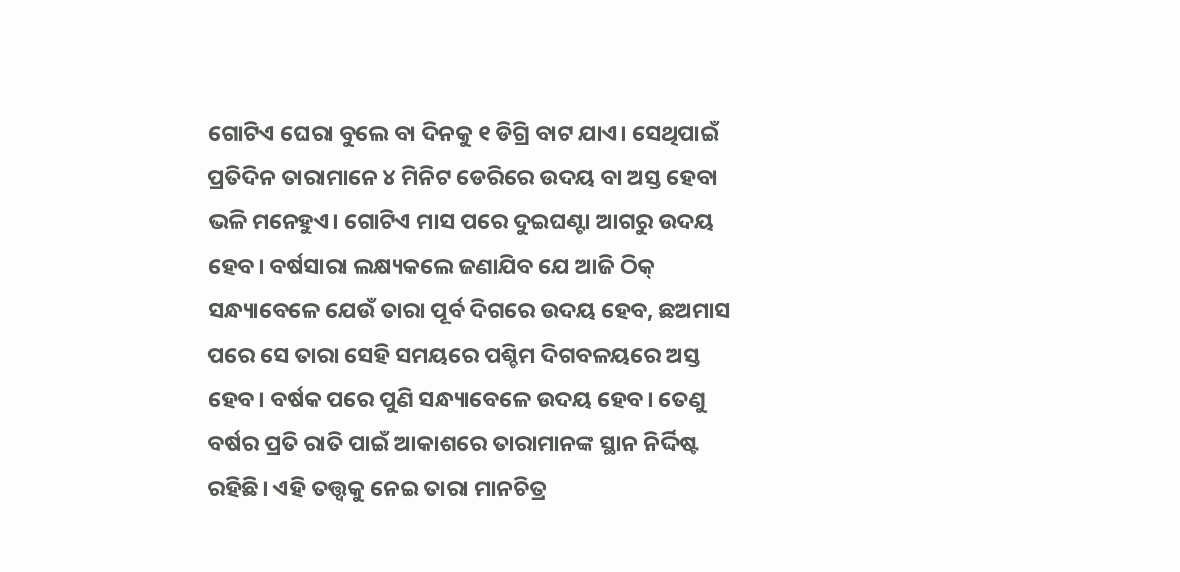ଗୋଟିଏ ଘେରା ବୁଲେ ବା ଦିନକୁ ୧ ଡିଗ୍ରି ବାଟ ଯାଏ। ସେଥିପାଇଁ ପ୍ରତିଦିନ ତାରାମାନେ ୪ ମିନିଟ ଡେରିରେ ଉଦୟ ବା ଅସ୍ତ ହେବା ଭଳି ମନେହୁଏ। ଗୋଟିଏ ମାସ ପରେ ଦୁଇଘଣ୍ଟା ଆଗରୁ ଉଦୟ ହେବ। ବର୍ଷସାରା ଲକ୍ଷ୍ୟକଲେ ଜଣାଯିବ ଯେ ଆଜି ଠିକ୍ ସନ୍ଧ୍ୟାବେଳେ ଯେଉଁ ତାରା ପୂର୍ବ ଦିଗରେ ଉଦୟ ହେବ, ଛଅମାସ ପରେ ସେ ତାରା ସେହି ସମୟରେ ପଶ୍ଚିମ ଦିଗବଳୟରେ ଅସ୍ତ ହେବ। ବର୍ଷକ ପରେ ପୁଣି ସନ୍ଧ୍ୟାବେଳେ ଉଦୟ ହେବ। ତେଣୁ ବର୍ଷର ପ୍ରତି ରାତି ପାଇଁ ଆକାଶରେ ତାରାମାନଙ୍କ ସ୍ଥାନ ନିର୍ଦ୍ଦିଷ୍ଟ ରହିଛି। ଏହି ତତ୍ତ୍ୱକୁ ନେଇ ତାରା ମାନଚିତ୍ର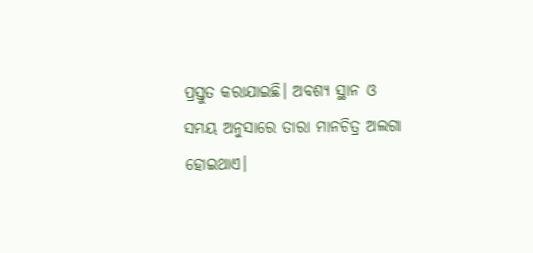ପ୍ରସ୍ତୁତ କରାଯାଇଛି। ଅବଶ୍ୟ ସ୍ଥାନ ଓ ସମୟ ଅନୁସାରେ ତାରା ମାନଚିତ୍ର ଅଲଗା ହୋଇଥାଏ।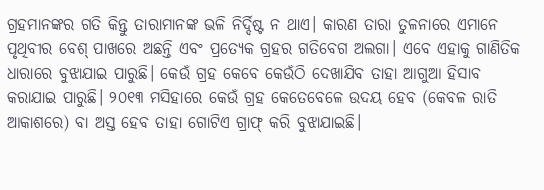ଗ୍ରହମାନଙ୍କର ଗତି କିନ୍ତୁ ତାରାମାନଙ୍କ ଭଳି ନିର୍ଦ୍ଦିଷ୍ଟ ନ ଥାଏ। କାରଣ ତାରା ତୁଳନାରେ ଏମାନେ ପୃଥିବୀର ବେଶ୍ ପାଖରେ ଅଛନ୍ତି ଏବଂ ପ୍ରତ୍ୟେକ ଗ୍ରହର ଗତିବେଗ ଅଲଗା। ଏବେ ଏହାକୁ ଗାଣିତିକ ଧାରାରେ ବୁଝାଯାଇ ପାରୁଛି। କେଉଁ ଗ୍ରହ କେବେ କେଉଁଠି ଦେଖାଯିବ ତାହା ଆଗୁଆ ହିସାବ କରାଯାଇ ପାରୁଛି। ୨୦୧୩ ମସିହାରେ କେଉଁ ଗ୍ରହ କେତେବେଳେ ଉଦୟ ହେବ (କେବଳ ରାତି ଆକାଶରେ) ବା ଅସ୍ତ ହେବ ତାହା ଗୋଟିଏ ଗ୍ରାଫ୍ କରି ବୁଝାଯାଇଛି।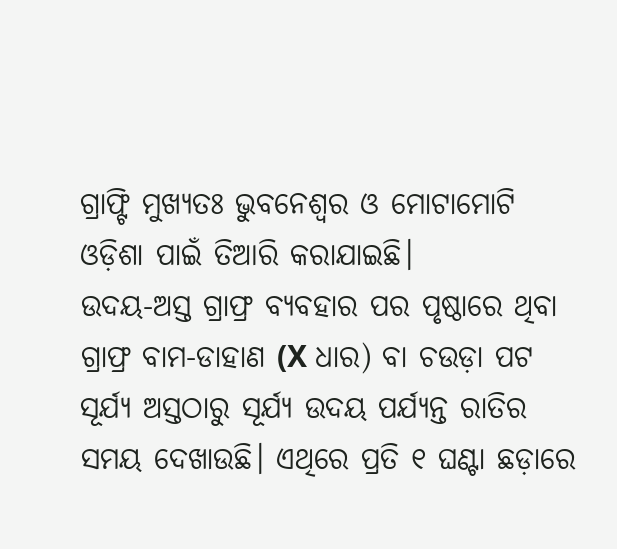ଗ୍ରାଫ୍ଟି ମୁଖ୍ୟତଃ ଭୁବନେଶ୍ୱର ଓ ମୋଟାମୋଟି ଓଡ଼ିଶା ପାଇଁ ତିଆରି କରାଯାଇଛି।
ଉଦୟ-ଅସ୍ତ ଗ୍ରାଫ୍ର ବ୍ୟବହାର ପର ପୃଷ୍ଠାରେ ଥିବା ଗ୍ରାଫ୍ର ବାମ-ଡାହାଣ (X ଧାର) ବା ଚଉଡ଼ା ପଟ ସୂର୍ଯ୍ୟ ଅସ୍ତଠାରୁ ସୂର୍ଯ୍ୟ ଉଦୟ ପର୍ଯ୍ୟନ୍ତ ରାତିର ସମୟ ଦେଖାଉଛି। ଏଥିରେ ପ୍ରତି ୧ ଘଣ୍ଟା ଛଡ଼ାରେ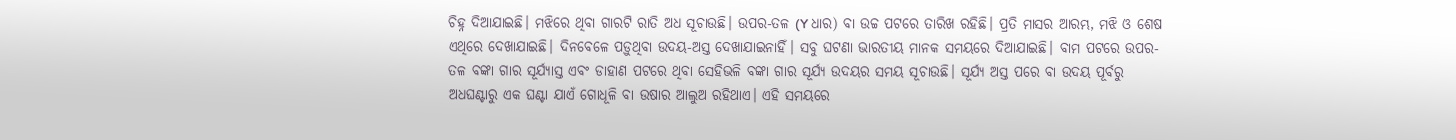ଚିହ୍ନ ଦିଆଯାଇଛି। ମଝିରେ ଥିବା ଗାରଟି ରାତି ଅଧ ସୂଚାଉଛି। ଉପର-ତଳ (Y ଧାର) ବା ଉଚ୍ଚ ପଟରେ ତାରିଖ ରହିଛି। ପ୍ରତି ମାସର ଆରମ୍ଭ, ମଝି ଓ ଶେଷ ଏଥିରେ ଦେଖାଯାଇଛି। ଦିନବେଳେ ପଡ଼ୁଥିବା ଉଦୟ-ଅସ୍ତ ଦେଖାଯାଇନାହିଁ। ସବୁ ଘଟଣା ଭାରତୀୟ ମାନକ ସମୟରେ ଦିଆଯାଇଛି। ବାମ ପଟରେ ଉପର-ତଳ ବଙ୍କା ଗାର ସୂର୍ଯ୍ୟାସ୍ତ ଏବଂ ଡାହାଣ ପଟରେ ଥିବା ସେହିଭଳି ବଙ୍କା ଗାର ସୂର୍ଯ୍ୟ ଉଦୟର ସମୟ ସୂଚାଉଛି। ସୂର୍ଯ୍ୟ ଅସ୍ତ ପରେ ବା ଉଦୟ ପୂର୍ବରୁ ଅଧଘଣ୍ଟାରୁ ଏକ ଘଣ୍ଟା ଯାଏଁ ଗୋଧୂଳି ବା ଉଷାର ଆଲୁଅ ରହିଥାଏ। ଏହି ସମୟରେ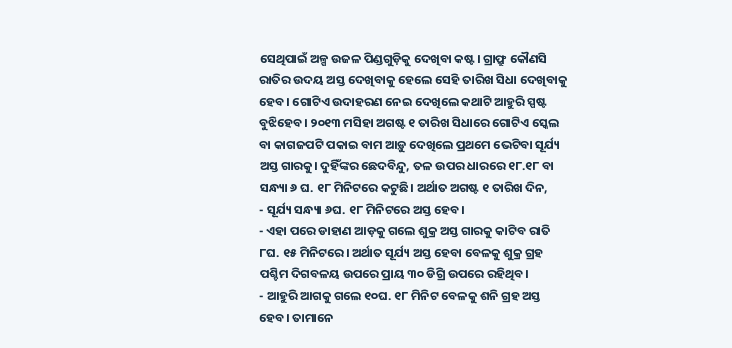ସେଥିପାଇଁ ଅଳ୍ପ ଉଜଳ ପିଣ୍ଡଗୁଡ଼ିକୁ ଦେଖିବା କଷ୍ଟ। ଗ୍ରାଫ୍ରୁ କୌଣସି ରାତିର ଉଦୟ ଅସ୍ତ ଦେଖିବାକୁ ହେଲେ ସେହି ତାରିଖ ସିଧା ଦେଖିବାକୁ ହେବ। ଗୋଟିଏ ଉଦାହରଣ ନେଇ ଦେଖିଲେ କଥାଟି ଆହୁରି ସ୍ପଷ୍ଟ ବୁଝିହେବ। ୨୦୧୩ ମସିହା ଅଗଷ୍ଟ ୧ ତାରିଖ ସିଧାରେ ଗୋଟିଏ ସ୍କେଲ ବା କାଗଜପଟି ପକାଇ ବାମ ଆଡ଼ୁ ଦେଖିଲେ ପ୍ରଥମେ ଭେଟିବା ସୂର୍ଯ୍ୟ ଅସ୍ତ ଗାରକୁ। ଦୁହିଁଙ୍କର ଛେଦବିନ୍ଦୁ, ତଳ ଉପର ଧାରରେ ୧୮.୧୮ ବା ସନ୍ଧ୍ୟା ୬ ଘ. ୧୮ ମିନିଟରେ କଟୁଛି। ଅର୍ଥାତ ଅଗଷ୍ଟ ୧ ତାରିଖ ଦିନ,
- ସୂର୍ଯ୍ୟ ସନ୍ଧ୍ୟା ୬ଘ. ୧୮ ମିନିଟରେ ଅସ୍ତ ହେବ।
- ଏହା ପରେ ଡାହାଣ ଆଡ଼କୁ ଗଲେ ଶୁକ୍ର ଅସ୍ତ ଗାରକୁ କାଟିବ ରାତି ୮ଘ. ୧୫ ମିନିଟରେ। ଅର୍ଥାତ ସୂର୍ଯ୍ୟ ଅସ୍ତ ହେବା ବେଳକୁ ଶୁକ୍ର ଗ୍ରହ ପଶ୍ଚିମ ଦିଗବଳୟ ଉପରେ ପ୍ରାୟ ୩୦ ଡିଗ୍ରି ଉପରେ ରହିଥିବ।
- ଆହୁରି ଆଗକୁ ଗଲେ ୧୦ଘ. ୧୮ ମିନିଟ ବେଳକୁ ଶନି ଗ୍ରହ ଅସ୍ତ ହେବ। ତାମାନେ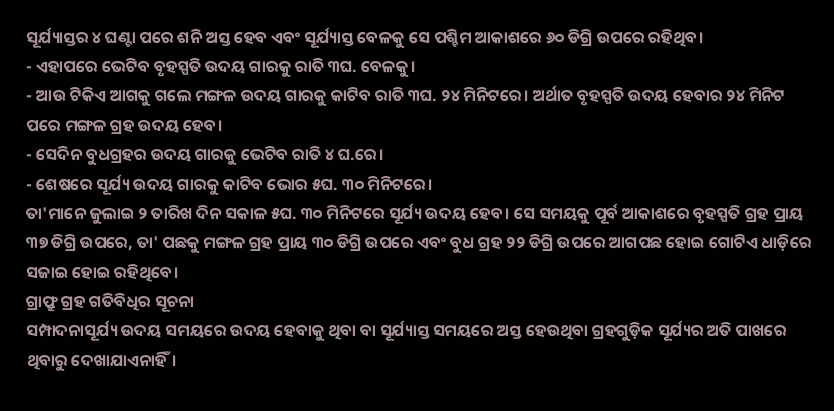ସୂର୍ଯ୍ୟାସ୍ତର ୪ ଘଣ୍ଟା ପରେ ଶନି ଅସ୍ତ ହେବ ଏବଂ ସୂର୍ଯ୍ୟାସ୍ତ ବେଳକୁ ସେ ପଶ୍ଚିମ ଆକାଶରେ ୬୦ ଡିଗ୍ରି ଉପରେ ରହିଥିବ।
- ଏହାପରେ ଭେଟିବ ବୃହସ୍ପତି ଉଦୟ ଗାରକୁ ରାତି ୩ଘ. ବେଳକୁ।
- ଆଉ ଟିକିଏ ଆଗକୁ ଗଲେ ମଙ୍ଗଳ ଉଦୟ ଗାରକୁ କାଟିବ ରାତି ୩ଘ. ୨୪ ମିନିଟରେ। ଅର୍ଥାତ ବୃହସ୍ପତି ଉଦୟ ହେବାର ୨୪ ମିନିଟ ପରେ ମଙ୍ଗଳ ଗ୍ରହ ଉଦୟ ହେବ।
- ସେଦିନ ବୁଧଗ୍ରହର ଉଦୟ ଗାରକୁ ଭେଟିବ ରାତି ୪ ଘ.ରେ।
- ଶେଷରେ ସୂର୍ଯ୍ୟ ଉଦୟ ଗାରକୁ କାଟିବ ଭୋର ୫ଘ. ୩୦ ମିନିଟରେ।
ତା'ମାନେ ଜୁଲାଇ ୨ ତାରିଖ ଦିନ ସକାଳ ୫ଘ. ୩୦ ମିନିଟରେ ସୂର୍ଯ୍ୟ ଉଦୟ ହେବ। ସେ ସମୟକୁ ପୂର୍ବ ଆକାଶରେ ବୃହସ୍ପତି ଗ୍ରହ ପ୍ରାୟ ୩୭ ଡିଗ୍ରି ଉପରେ, ତା' ପଛକୁ ମଙ୍ଗଳ ଗ୍ରହ ପ୍ରାୟ ୩୦ ଡିଗ୍ରି ଉପରେ ଏବଂ ବୁଧ ଗ୍ରହ ୨୨ ଡିଗ୍ରି ଉପରେ ଆଗପଛ ହୋଇ ଗୋଟିଏ ଧାଡ଼ିରେ ସଜାଇ ହୋଇ ରହିଥିବେ।
ଗ୍ରାଫ୍ରୁ ଗ୍ରହ ଗତିବିଧିର ସୂଚନା
ସମ୍ପାଦନାସୂର୍ଯ୍ୟ ଉଦୟ ସମୟରେ ଉଦୟ ହେବାକୁ ଥିବା ବା ସୂର୍ଯ୍ୟାସ୍ତ ସମୟରେ ଅସ୍ତ ହେଉଥିବା ଗ୍ରହଗୁଡ଼ିକ ସୂର୍ଯ୍ୟର ଅତି ପାଖରେ ଥିବାରୁ ଦେଖାଯାଏନାହିଁ।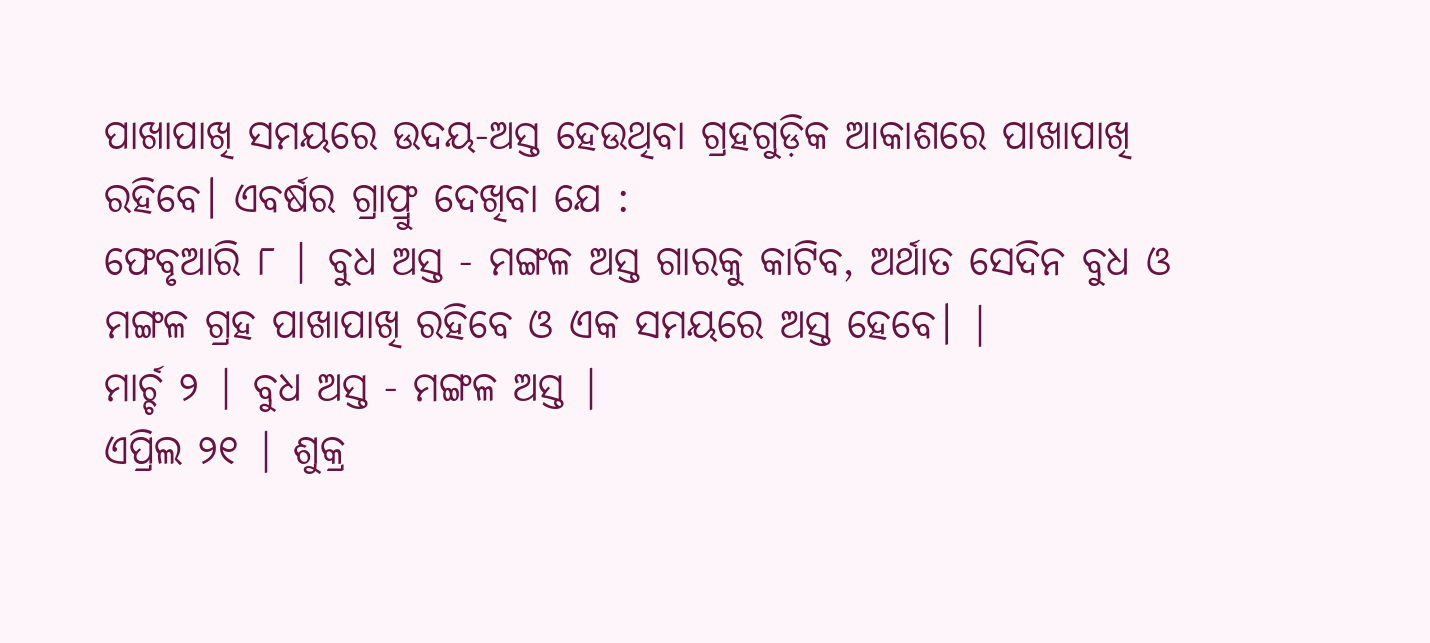ପାଖାପାଖି ସମୟରେ ଉଦୟ-ଅସ୍ତ ହେଉଥିବା ଗ୍ରହଗୁଡ଼ିକ ଆକାଶରେ ପାଖାପାଖି ରହିବେ। ଏବର୍ଷର ଗ୍ରାଫ୍ରୁ ଦେଖିବା ଯେ :
ଫେବୃଆରି ୮ | ବୁଧ ଅସ୍ତ - ମଙ୍ଗଳ ଅସ୍ତ ଗାରକୁ କାଟିବ, ଅର୍ଥାତ ସେଦିନ ବୁଧ ଓ ମଙ୍ଗଳ ଗ୍ରହ ପାଖାପାଖି ରହିବେ ଓ ଏକ ସମୟରେ ଅସ୍ତ ହେବେ। |
ମାର୍ଚ୍ଚ ୨ | ବୁଧ ଅସ୍ତ - ମଙ୍ଗଳ ଅସ୍ତ |
ଏପ୍ରିଲ ୨୧ | ଶୁକ୍ର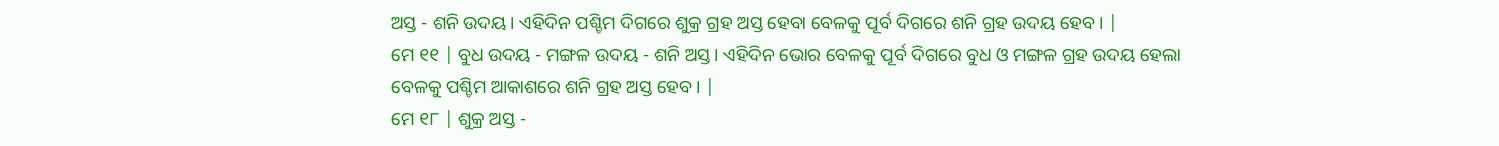ଅସ୍ତ - ଶନି ଉଦୟ। ଏହିଦିନ ପଶ୍ଚିମ ଦିଗରେ ଶୁକ୍ର ଗ୍ରହ ଅସ୍ତ ହେବା ବେଳକୁ ପୂର୍ବ ଦିଗରେ ଶନି ଗ୍ରହ ଉଦୟ ହେବ। |
ମେ ୧୧ | ବୁଧ ଉଦୟ - ମଙ୍ଗଳ ଉଦୟ - ଶନି ଅସ୍ତ। ଏହିଦିନ ଭୋର ବେଳକୁ ପୂର୍ବ ଦିଗରେ ବୁଧ ଓ ମଙ୍ଗଳ ଗ୍ରହ ଉଦୟ ହେଲା ବେଳକୁ ପଶ୍ଚିମ ଆକାଶରେ ଶନି ଗ୍ରହ ଅସ୍ତ ହେବ। |
ମେ ୧୮ | ଶୁକ୍ର ଅସ୍ତ -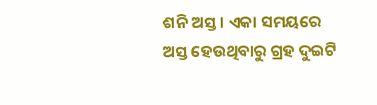ଶନି ଅସ୍ତ। ଏକା ସମୟରେ ଅସ୍ତ ହେଉଥିବାରୁ ଗ୍ରହ ଦୁଇଟି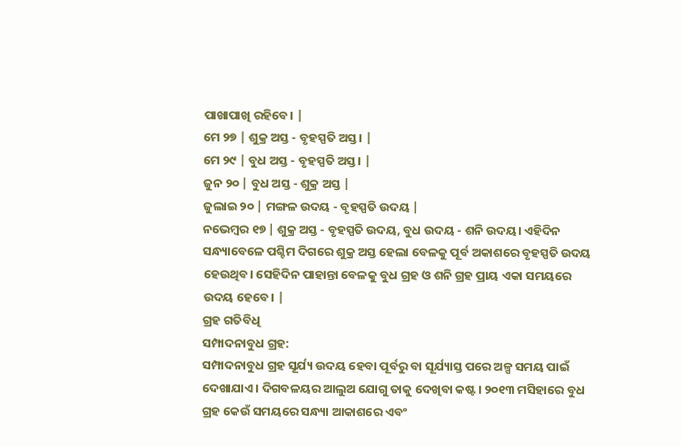ପାଖାପାଖି ରହିବେ। |
ମେ ୨୭ | ଶୁକ୍ର ଅସ୍ତ - ବୃହସ୍ପତି ଅସ୍ତ। |
ମେ ୨୯ | ବୁଧ ଅସ୍ତ - ବୃହସ୍ପତି ଅସ୍ତ। |
ଜୁନ ୨୦ | ବୁଧ ଅସ୍ତ - ଶୁକ୍ର ଅସ୍ତ |
ଜୁଲାଇ ୨୦ | ମଙ୍ଗଳ ଉଦୟ - ବୃହସ୍ପତି ଉଦୟ |
ନଭେମ୍ବର ୧୭ | ଶୁକ୍ର ଅସ୍ତ - ବୃହସ୍ପତି ଉଦୟ, ବୁଧ ଉଦୟ - ଶନି ଉଦୟ। ଏହିଦିନ ସନ୍ଧ୍ୟାବେଳେ ପଶ୍ଚିମ ଦିଗରେ ଶୁକ୍ର ଅସ୍ତ ହେଲା ବେଳକୁ ପୂର୍ବ ଅକାଶରେ ବୃହସ୍ପତି ଉଦୟ ହେଉଥିବ। ସେହିଦିନ ପାହାନ୍ତା ବେଳକୁ ବୁଧ ଗ୍ରହ ଓ ଶନି ଗ୍ରହ ପ୍ରାୟ ଏକା ସମୟରେ ଉଦୟ ହେବେ। |
ଗ୍ରହ ଗତିବିଧି
ସମ୍ପାଦନାବୁଧ ଗ୍ରହ:
ସମ୍ପାଦନାବୁଧ ଗ୍ରହ ସୂର୍ଯ୍ୟ ଉଦୟ ହେବା ପୂର୍ବରୁ ବା ସୂର୍ଯ୍ୟାସ୍ତ ପରେ ଅଳ୍ପ ସମୟ ପାଇଁ ଦେଖାଯାଏ। ଦିଗବଳୟର ଆଲୁଅ ଯୋଗୁ ତାକୁ ଦେଖିବା କଷ୍ଟ। ୨୦୧୩ ମସିହାରେ ବୁଧ ଗ୍ରହ କେଉଁ ସମୟରେ ସନ୍ଧ୍ୟା ଆକାଶରେ ଏବଂ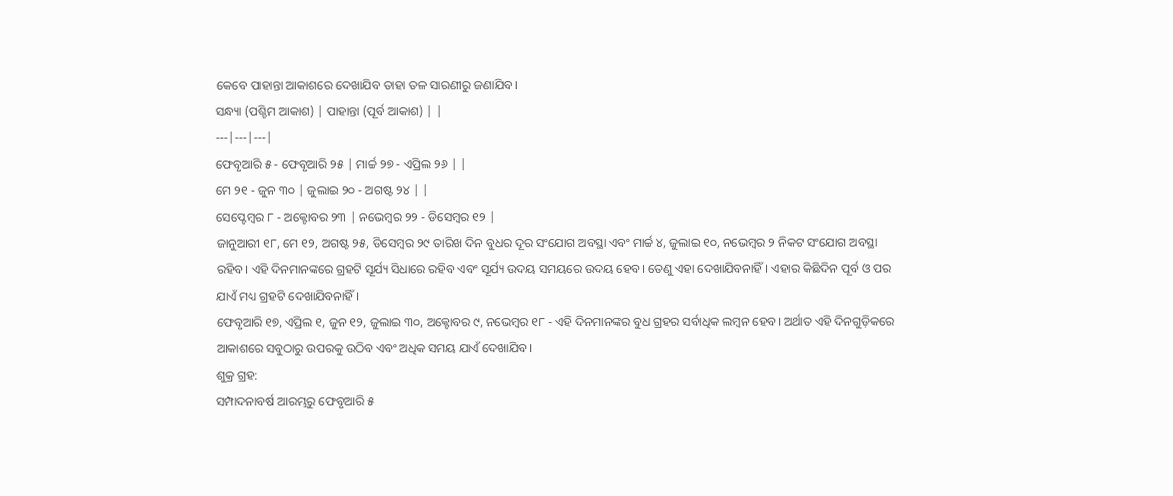କେବେ ପାହାନ୍ତା ଆକାଶରେ ଦେଖାଯିବ ତାହା ତଳ ସାରଣୀରୁ ଜଣାଯିବ।
ସନ୍ଧ୍ୟା (ପଶ୍ଚିମ ଆକାଶ) | ପାହାନ୍ତା (ପୂର୍ବ ଆକାଶ) | |
---|---|---|
ଫେବୃଆରି ୫ - ଫେବୃଆରି ୨୫ | ମାର୍ଚ୍ଚ ୨୭ - ଏପ୍ରିଲ ୨୬ | |
ମେ ୨୧ - ଜୁନ ୩୦ | ଜୁଲାଇ ୨୦ - ଅଗଷ୍ଟ ୨୪ | |
ସେପ୍ଟେମ୍ବର ୮ - ଅକ୍ଟୋବର ୨୩ | ନଭେମ୍ବର ୨୨ - ଡିସେମ୍ବର ୧୨ |
ଜାନୁଆରୀ ୧୮, ମେ ୧୨, ଅଗଷ୍ଟ ୨୫, ଡିସେମ୍ବର ୨୯ ତାରିଖ ଦିନ ବୁଧର ଦୂର ସଂଯୋଗ ଅବସ୍ଥା ଏବଂ ମାର୍ଚ୍ଚ ୪, ଜୁଲାଇ ୧୦, ନଭେମ୍ବର ୨ ନିକଟ ସଂଯୋଗ ଅବସ୍ଥା ରହିବ। ଏହି ଦିନମାନଙ୍କରେ ଗ୍ରହଟି ସୂର୍ଯ୍ୟ ସିଧାରେ ରହିବ ଏବଂ ସୂର୍ଯ୍ୟ ଉଦୟ ସମୟରେ ଉଦୟ ହେବ। ତେଣୁ ଏହା ଦେଖାଯିବନାହିଁ। ଏହାର କିଛିଦିନ ପୂର୍ବ ଓ ପର ଯାଏଁ ମଧ୍ୟ ଗ୍ରହଟି ଦେଖାଯିବନାହିଁ।
ଫେବୃଆରି ୧୭, ଏପ୍ରିଲ ୧, ଜୁନ ୧୨, ଜୁଲାଇ ୩୦, ଅକ୍ଟୋବର ୯, ନଭେମ୍ବର ୧୮ - ଏହି ଦିନମାନଙ୍କର ବୁଧ ଗ୍ରହର ସର୍ବାଧିକ ଲମ୍ବନ ହେବ। ଅର୍ଥାତ ଏହି ଦିନଗୁଡ଼ିକରେ ଆକାଶରେ ସବୁଠାରୁ ଉପରକୁ ଉଠିବ ଏବଂ ଅଧିକ ସମୟ ଯାଏଁ ଦେଖାଯିବ।
ଶୁକ୍ର ଗ୍ରହ:
ସମ୍ପାଦନାବର୍ଷ ଆରମ୍ଭରୁ ଫେବୃଆରି ୫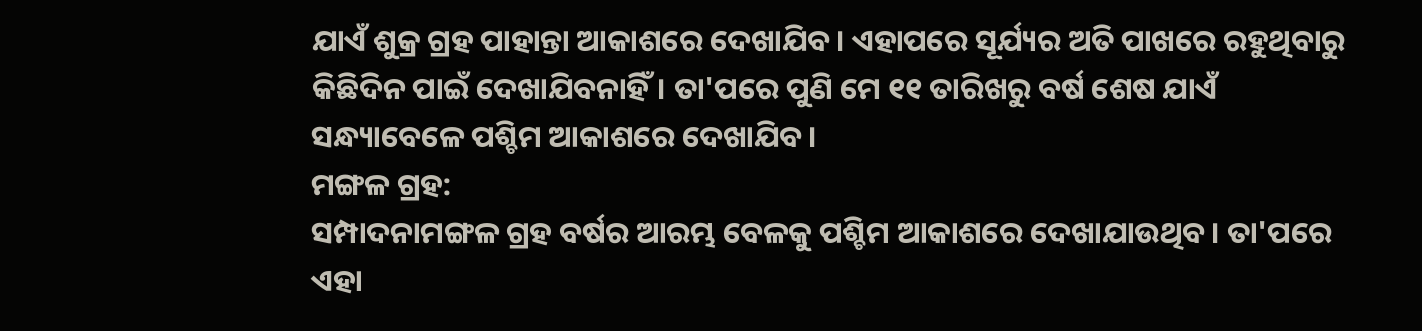ଯାଏଁ ଶୁକ୍ର ଗ୍ରହ ପାହାନ୍ତା ଆକାଶରେ ଦେଖାଯିବ। ଏହାପରେ ସୂର୍ଯ୍ୟର ଅତି ପାଖରେ ରହୁଥିବାରୁ କିଛିଦିନ ପାଇଁ ଦେଖାଯିବନାହିଁ। ତା'ପରେ ପୁଣି ମେ ୧୧ ତାରିଖରୁ ବର୍ଷ ଶେଷ ଯାଏଁ ସନ୍ଧ୍ୟାବେଳେ ପଶ୍ଚିମ ଆକାଶରେ ଦେଖାଯିବ।
ମଙ୍ଗଳ ଗ୍ରହ:
ସମ୍ପାଦନାମଙ୍ଗଳ ଗ୍ରହ ବର୍ଷର ଆରମ୍ଭ ବେଳକୁ ପଶ୍ଚିମ ଆକାଶରେ ଦେଖାଯାଉଥିବ। ତା'ପରେ ଏହା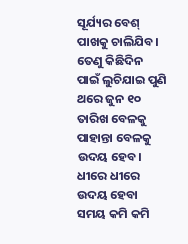ସୂର୍ଯ୍ୟର ବେଶ୍ ପାଖକୁ ଚାଲିଯିବ। ତେଣୁ କିଛିଦିନ ପାଇଁ ଲୁଚିଯାଇ ପୁଣି ଥରେ ଜୁନ ୧୦ ତାରିଖ ବେଳକୁ ପାହାନ୍ତା ବେଳକୁ ଉଦୟ ହେବ। ଧୀରେ ଧୀରେ ଉଦୟ ହେବା ସମୟ କମି କମି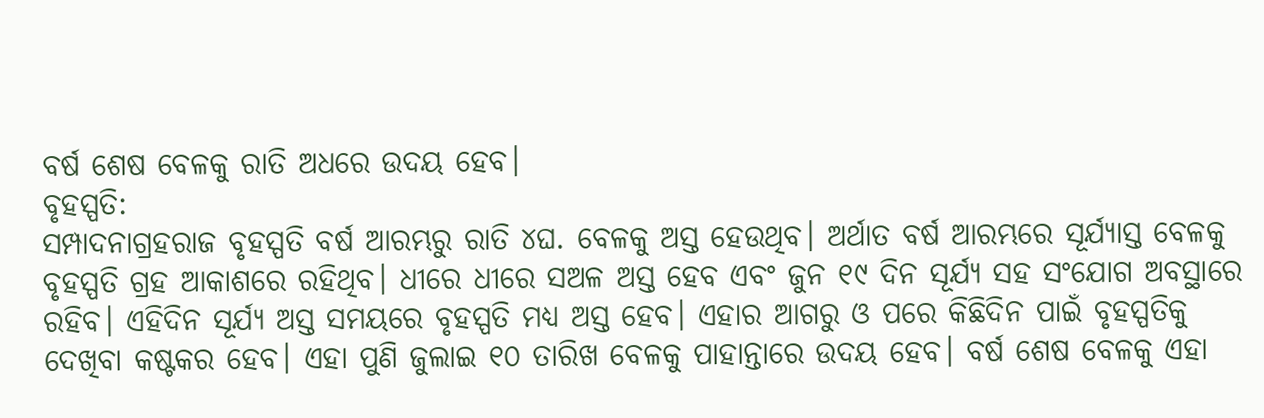ବର୍ଷ ଶେଷ ବେଳକୁ ରାତି ଅଧରେ ଉଦୟ ହେବ।
ବୃହସ୍ପତି:
ସମ୍ପାଦନାଗ୍ରହରାଜ ବୃହସ୍ପତି ବର୍ଷ ଆରମ୍ଭରୁ ରାତି ୪ଘ. ବେଳକୁ ଅସ୍ତ ହେଉଥିବ। ଅର୍ଥାତ ବର୍ଷ ଆରମ୍ଭରେ ସୂର୍ଯ୍ୟାସ୍ତ ବେଳକୁ ବୃହସ୍ପତି ଗ୍ରହ ଆକାଶରେ ରହିଥିବ। ଧୀରେ ଧୀରେ ସଅଳ ଅସ୍ତ ହେବ ଏବଂ ଜୁନ ୧୯ ଦିନ ସୂର୍ଯ୍ୟ ସହ ସଂଯୋଗ ଅବସ୍ଥାରେ ରହିବ। ଏହିଦିନ ସୂର୍ଯ୍ୟ ଅସ୍ତ ସମୟରେ ବୃହସ୍ପତି ମଧ୍ୟ ଅସ୍ତ ହେବ। ଏହାର ଆଗରୁ ଓ ପରେ କିଛିଦିନ ପାଇଁ ବୃହସ୍ପତିକୁ ଦେଖିବା କଷ୍ଟକର ହେବ। ଏହା ପୁଣି ଜୁଲାଇ ୧୦ ତାରିଖ ବେଳକୁ ପାହାନ୍ତାରେ ଉଦୟ ହେବ। ବର୍ଷ ଶେଷ ବେଳକୁ ଏହା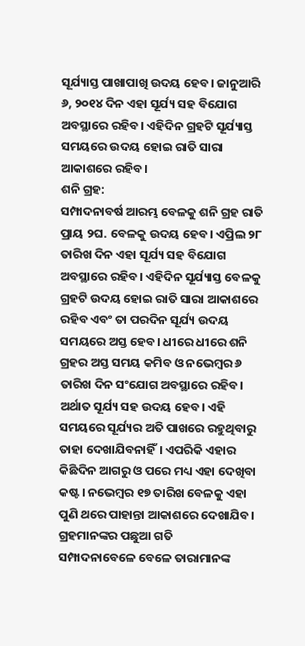ସୂର୍ଯ୍ୟାସ୍ତ ପାଖାପାଖି ଉଦୟ ହେବ। ଜାନୁଆରି ୬, ୨୦୧୪ ଦିନ ଏହା ସୂର୍ଯ୍ୟ ସହ ବିଯୋଗ ଅବସ୍ଥାରେ ରହିବ। ଏହିଦିନ ଗ୍ରହଟି ସୂର୍ଯ୍ୟାସ୍ତ ସମୟରେ ଉଦୟ ହୋଇ ରାତି ସାରା ଆକାଶରେ ରହିବ।
ଶନି ଗ୍ରହ:
ସମ୍ପାଦନାବର୍ଷ ଆରମ୍ଭ ବେଳକୁ ଶନି ଗ୍ରହ ରାତି ପ୍ରାୟ ୨ଘ. ବେଳକୁ ଉଦୟ ହେବ। ଏପ୍ରିଲ ୨୮ ତାରିଖ ଦିନ ଏହା ସୂର୍ଯ୍ୟ ସହ ବିଯୋଗ ଅବସ୍ଥାରେ ରହିବ। ଏହିଦିନ ସୂର୍ଯ୍ୟାସ୍ତ ବେଳକୁ ଗ୍ରହଟି ଉଦୟ ହୋଇ ରାତି ସାରା ଆକାଶରେ ରହିବ ଏବଂ ତା ପରଦିନ ସୂର୍ଯ୍ୟ ଉଦୟ ସମୟରେ ଅସ୍ତ ହେବ। ଧୀରେ ଧୀରେ ଶନି ଗ୍ରହର ଅସ୍ତ ସମୟ କମିବ ଓ ନଭେମ୍ବର ୬ ତାରିଖ ଦିନ ସଂଯୋଗ ଅବସ୍ଥାରେ ରହିବ। ଅର୍ଥାତ ସୂର୍ଯ୍ୟ ସହ ଉଦୟ ହେବ। ଏହି ସମୟରେ ସୂର୍ଯ୍ୟର ଅତି ପାଖରେ ରହୁଥିବାରୁ ତାହା ଦେଖାଯିବନାହିଁ। ଏପରିକି ଏହାର କିଛିଦିନ ଆଗରୁ ଓ ପରେ ମଧ୍ୟ ଏହା ଦେଖିବା କଷ୍ଟ। ନଭେମ୍ବର ୧୭ ତାରିଖ ବେଳକୁ ଏହା ପୁଣି ଥରେ ପାହାନ୍ତା ଆକାଶରେ ଦେଖାଯିବ।
ଗ୍ରହମାନଙ୍କର ପଛୁଆ ଗତି
ସମ୍ପାଦନାବେଳେ ବେଳେ ତାରାମାନଙ୍କ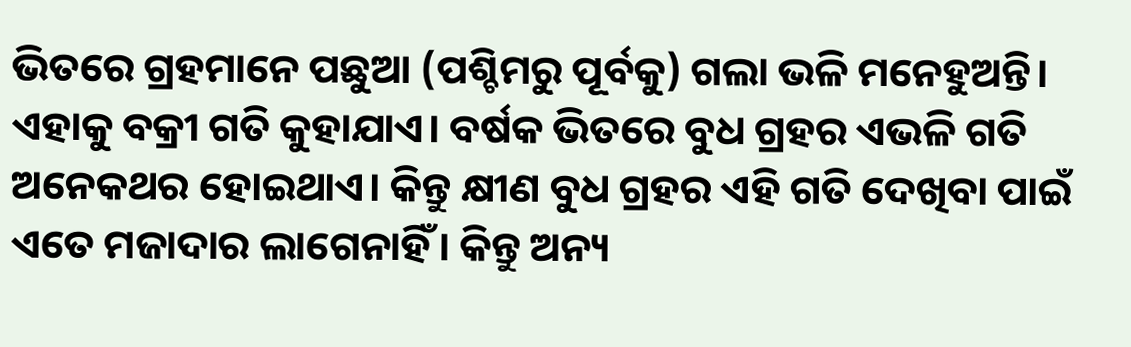ଭିତରେ ଗ୍ରହମାନେ ପଛୁଆ (ପଶ୍ଚିମରୁ ପୂର୍ବକୁ) ଗଲା ଭଳି ମନେହୁଅନ୍ତି। ଏହାକୁ ବକ୍ରୀ ଗତି କୁହାଯାଏ। ବର୍ଷକ ଭିତରେ ବୁଧ ଗ୍ରହର ଏଭଳି ଗତି ଅନେକଥର ହୋଇଥାଏ। କିନ୍ତୁ କ୍ଷୀଣ ବୁଧ ଗ୍ରହର ଏହି ଗତି ଦେଖିବା ପାଇଁ ଏତେ ମଜାଦାର ଲାଗେନାହିଁ। କିନ୍ତୁ ଅନ୍ୟ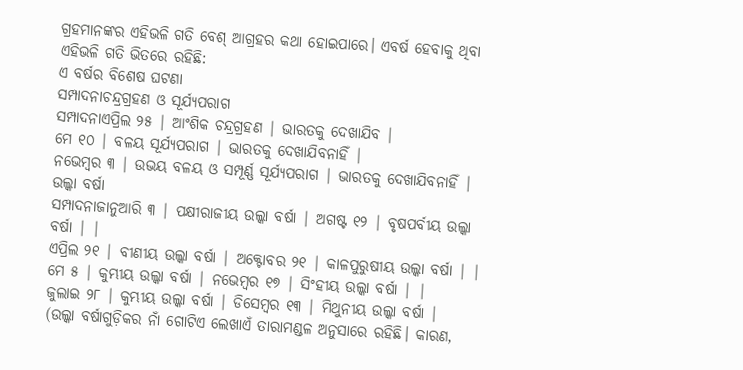ଗ୍ରହମାନଙ୍କର ଏହିଭଳି ଗତି ବେଶ୍ ଆଗ୍ରହର କଥା ହୋଇପାରେ। ଏବର୍ଷ ହେବାକୁ ଥିବା ଏହିଭଳି ଗତି ଭିତରେ ରହିଛି:
ଏ ବର୍ଷର ବିଶେଷ ଘଟଣା
ସମ୍ପାଦନାଚନ୍ଦ୍ରଗ୍ରହଣ ଓ ସୂର୍ଯ୍ୟପରାଗ
ସମ୍ପାଦନାଏପ୍ରିଲ ୨୫ | ଆଂଶିକ ଚନ୍ଦ୍ରଗ୍ରହଣ | ଭାରତକୁ ଦେଖାଯିବ |
ମେ ୧୦ | ବଳୟ ସୂର୍ଯ୍ୟପରାଗ | ଭାରତକୁ ଦେଖାଯିବନାହିଁ |
ନଭେମ୍ବର ୩ | ଉଭୟ ବଳୟ ଓ ସମ୍ପୂର୍ଣ୍ଣ ସୂର୍ଯ୍ୟପରାଗ | ଭାରତକୁ ଦେଖାଯିବନାହିଁ |
ଉଲ୍କା ବର୍ଷା
ସମ୍ପାଦନାଜାନୁଆରି ୩ | ପକ୍ଷୀରାଜୀୟ ଉଲ୍କା ବର୍ଷା | ଅଗଷ୍ଟ ୧୨ | ବୃଷପର୍ବୀୟ ଉଲ୍କା ବର୍ଷା | |
ଏପ୍ରିଲ ୨୧ | ବୀଣୀୟ ଉଲ୍କା ବର୍ଷା | ଅକ୍ଟୋବର ୨୧ | କାଳପୁରୁଷୀୟ ଉଲ୍କା ବର୍ଷା | |
ମେ ୫ | କୁମ୍ଭୀୟ ଉଲ୍କା ବର୍ଷା | ନଭେମ୍ବର ୧୭ | ସିଂହୀୟ ଉଲ୍କା ବର୍ଷା | |
ଜୁଲାଇ ୨୮ | କୁମ୍ଭୀୟ ଉଲ୍କା ବର୍ଷା | ଡିସେମ୍ବର ୧୩ | ମିଥୁନୀୟ ଉଲ୍କା ବର୍ଷା |
(ଉଲ୍କା ବର୍ଷାଗୁଡ଼ିକର ନାଁ ଗୋଟିଏ ଲେଖାଏଁ ତାରାମଣ୍ଡଳ ଅନୁସାରେ ରହିଛି। କାରଣ,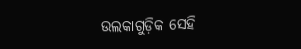ଉଲକାଗୁଡ଼ିକ ସେହି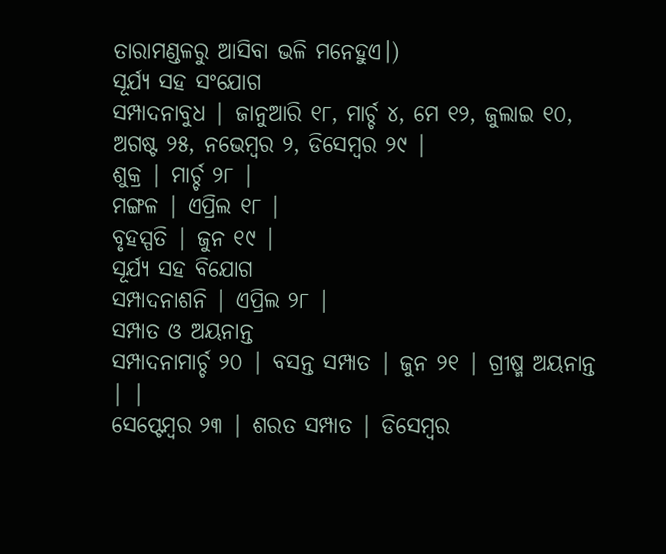ତାରାମଣ୍ଡଳରୁ ଆସିବା ଭଳି ମନେହୁଏ।)
ସୂର୍ଯ୍ୟ ସହ ସଂଯୋଗ
ସମ୍ପାଦନାବୁଧ | ଜାନୁଆରି ୧୮, ମାର୍ଚ୍ଚ ୪, ମେ ୧୨, ଜୁଲାଇ ୧୦, ଅଗଷ୍ଟ ୨୫, ନଭେମ୍ବର ୨, ଡିସେମ୍ବର ୨୯ |
ଶୁକ୍ର | ମାର୍ଚ୍ଚ ୨୮ |
ମଙ୍ଗଳ | ଏପ୍ରିଲ ୧୮ |
ବୃହସ୍ପତି | ଜୁନ ୧୯ |
ସୂର୍ଯ୍ୟ ସହ ବିଯୋଗ
ସମ୍ପାଦନାଶନି | ଏପ୍ରିଲ ୨୮ |
ସମ୍ପାତ ଓ ଅୟନାନ୍ତ
ସମ୍ପାଦନାମାର୍ଚ୍ଚ ୨୦ | ବସନ୍ତ ସମ୍ପାତ | ଜୁନ ୨୧ | ଗ୍ରୀଷ୍ମ ଅୟନାନ୍ତ | |
ସେପ୍ଟେମ୍ବର ୨୩ | ଶରତ ସମ୍ପାତ | ଡିସେମ୍ବର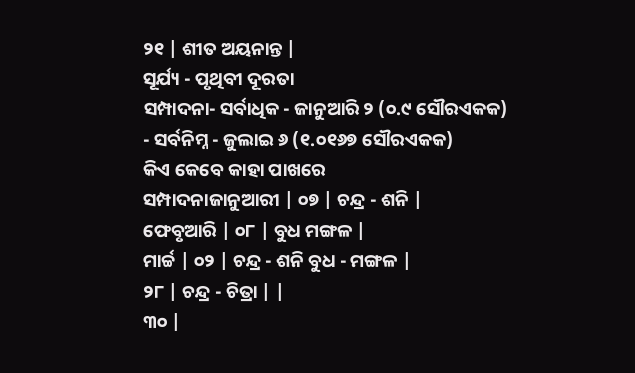୨୧ | ଶୀତ ଅୟନାନ୍ତ |
ସୂର୍ଯ୍ୟ - ପୃଥିବୀ ଦୂରତା
ସମ୍ପାଦନା- ସର୍ବାଧିକ - ଜାନୁଆରି ୨ (୦.୯ ସୌରଏକକ)
- ସର୍ବନିମ୍ନ - ଜୁଲାଇ ୬ (୧.୦୧୬୭ ସୌରଏକକ)
କିଏ କେବେ କାହା ପାଖରେ
ସମ୍ପାଦନାଜାନୁଆରୀ | ୦୭ | ଚନ୍ଦ୍ର - ଶନି |
ଫେବୃଆରି | ୦୮ | ବୁଧ ମଙ୍ଗଳ |
ମାର୍ଚ୍ଚ | ୦୨ | ଚନ୍ଦ୍ର - ଶନି ବୁଧ - ମଙ୍ଗଳ |
୨୮ | ଚନ୍ଦ୍ର - ଚିତ୍ରା | |
୩୦ |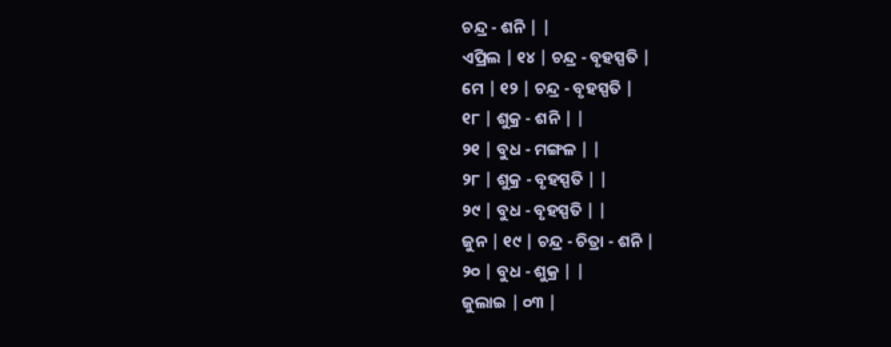ଚନ୍ଦ୍ର - ଶନି | |
ଏପ୍ରିଲ | ୧୪ | ଚନ୍ଦ୍ର - ବୃହସ୍ପତି |
ମେ | ୧୨ | ଚନ୍ଦ୍ର - ବୃହସ୍ପତି |
୧୮ | ଶୁକ୍ର - ଶନି | |
୨୧ | ବୁଧ - ମଙ୍ଗଳ | |
୨୮ | ଶୁକ୍ର - ବୃହସ୍ପତି | |
୨୯ | ବୁଧ - ବୃହସ୍ପତି | |
ଜୁନ | ୧୯ | ଚନ୍ଦ୍ର - ଚିତ୍ରା - ଶନି |
୨୦ | ବୁଧ - ଶୁକ୍ର | |
ଜୁଲାଇ | ୦୩ |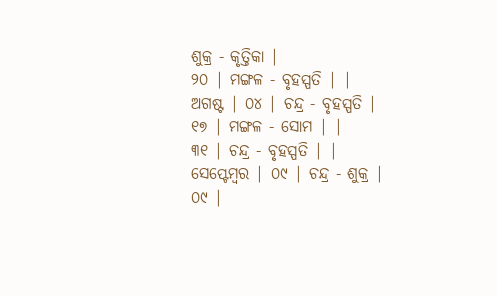ଶୁକ୍ର - କୃତ୍ତିକା |
୨୦ | ମଙ୍ଗଳ - ବୃହସ୍ପତି | |
ଅଗଷ୍ଟ | ୦୪ | ଚନ୍ଦ୍ର - ବୃହସ୍ପତି |
୧୭ | ମଙ୍ଗଳ - ସୋମ | |
୩୧ | ଚନ୍ଦ୍ର - ବୃହସ୍ପତି | |
ସେପ୍ଟେମ୍ବର | ୦୯ | ଚନ୍ଦ୍ର - ଶୁକ୍ର |
୦୯ |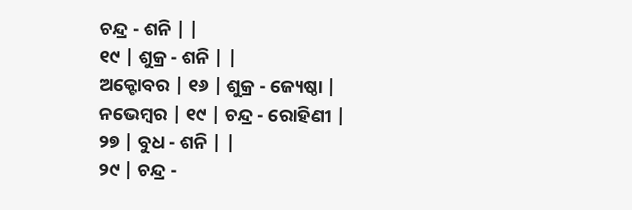ଚନ୍ଦ୍ର - ଶନି | |
୧୯ | ଶୁକ୍ର - ଶନି | |
ଅକ୍ଟୋବର | ୧୬ | ଶୁକ୍ର - ଜ୍ୟେଷ୍ଠା |
ନଭେମ୍ବର | ୧୯ | ଚନ୍ଦ୍ର - ରୋହିଣୀ |
୨୭ | ବୁଧ - ଶନି | |
୨୯ | ଚନ୍ଦ୍ର -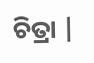ଚିତ୍ରା |